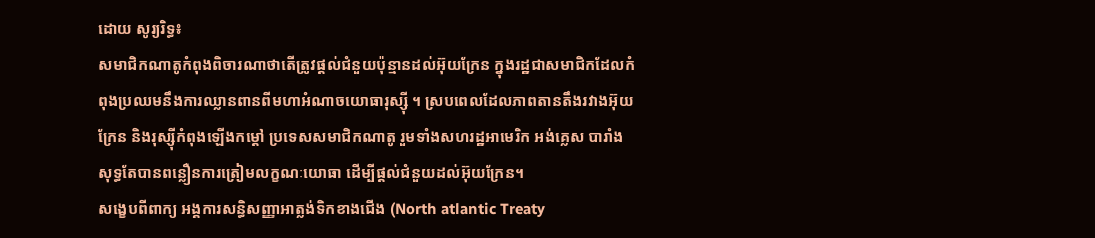ដោយ សូរ្យរិទ្ធ៖
សមាជិកណាតូកំពុងពិចារណាថាតើត្រូវផ្តល់ជំនួយប៉ុន្មានដល់អ៊ុយក្រែន ក្នុងរដ្ឋជាសមាជិកដែលកំពុងប្រឈមនឹងការឈ្លានពានពីមហាអំណាចយោធារុស្ស៊ី ។ ស្របពេលដែលភាពតានតឹងរវាងអ៊ុយក្រែន និងរុស្ស៊ីកំពុងឡើងកម្តៅ ប្រទេសសមាជិកណាតូ រួមទាំងសហរដ្ឋអាមេរិក អង់គ្លេស បារាំង សុទ្ធតែបានពន្លឿនការត្រៀមលក្ខណៈយោធា ដើម្បីផ្តល់ជំនួយដល់អ៊ុយក្រែន។
សង្ខេបពីពាក្យ អង្គការសន្ធិសញ្ញាអាត្លង់ទិកខាងជើង (North atlantic Treaty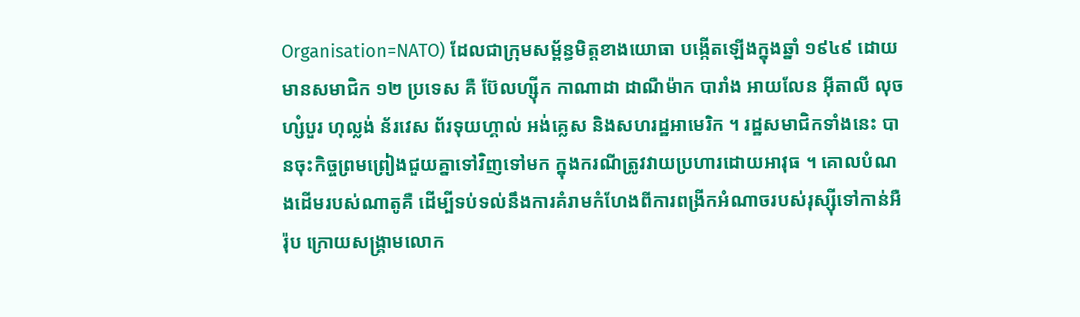Organisation=NATO) ដែលជាក្រុមសម្ព័ន្ធមិត្តខាងយោធា បង្កើតឡើងក្នុងឆ្នាំ ១៩៤៩ ដោយមានសមាជិក ១២ ប្រទេស គឺ ប៊ែលហ្ស៊ីក កាណាដា ដាណឺម៉ាក បារាំង អាយលែន អ៊ីតាលី លុចហ្សំបួរ ហុល្លង់ ន័រវេស ព័រទុយហ្គាល់ អង់គ្លេស និងសហរដ្ឋអាមេរិក ។ រដ្ឋសមាជិកទាំងនេះ បានចុះកិច្ចព្រមព្រៀងជួយគ្នាទៅវិញទៅមក ក្នុងករណីត្រូវវាយប្រហារដោយអាវុធ ។ គោលបំណងដើមរបស់ណាតូគឺ ដើម្បីទប់ទល់នឹងការគំរាមកំហែងពីការពង្រីកអំណាចរបស់រុស្ស៊ីទៅកាន់អឺរ៉ុប ក្រោយសង្គ្រាមលោក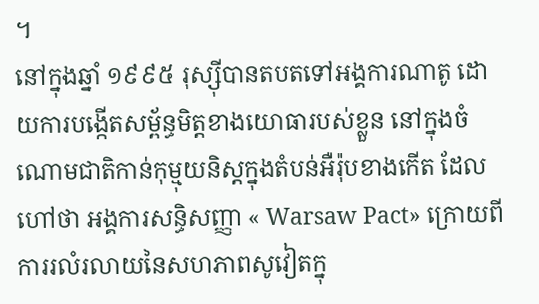។
នៅក្នុងឆ្នាំ ១៩៩៥ រុស្ស៊ីបានតបតទៅអង្គការណាតូ ដោយការបង្កើតសម្ព័ន្ធមិត្តខាងយោធារបស់ខ្លួន នៅក្នុងចំណោមជាតិកាន់កុម្មុយនិស្តក្នុងតំបន់អឺរ៉ុបខាងកើត ដែលហៅថា អង្គការសន្ធិសញ្ញា « Warsaw Pact» ក្រោយពីការរលំរលាយនៃសហភាពសូវៀតក្នុ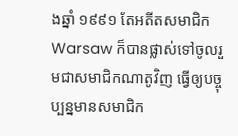ងឆ្នាំ ១៩៩១ តែអតីតសមាជិក Warsaw ក៏បានផ្លាស់ទៅចូលរួមជាសមាជិកណាតូវិញ ធ្វើឲ្យបច្ចុប្បន្នមានសមាជិក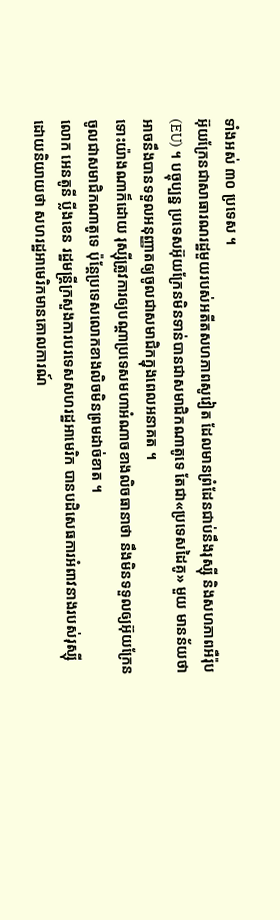ទាំងអស់ ៣០ ប្រទេស ។
អ៊ុយក្រែនជាសាធារណរដ្ឋមួយរបស់អតីតសហភាពសូវៀត ដែលមានព្រំដែនជាប់នឹងរុស្ស៊ី និងសហភាពអឺរ៉ុប (EU) ។ បច្ចុប្បន្ន ប្រទេសអ៊ុយក្រែនមិនទាន់បានជាសមាជិកណាតូទេ តែជា«ប្រទេសដៃគូ» មួយ មានន័យថា អាចនឹងបានទទួលអនុញ្ញាតឲ្យចូលជាសមាជិកក្នុងពេលអនាគត ។
ទោះយ៉ាងណាក៏ដោយ រុស្ស៊ីត្រូវការឲ្យបណ្តាប្រទេសមហាអំណាចខាងលិចធានាថា នឹងមិនទទួលឲ្យអ៊ុយក្រែនចូលជាសមាជិកណាតូទេ ប៉ុន្តែប្រទេសលោកខាងលិចមិនព្រមដាច់ខាត ។
លោក អេនតូនី ប្លីងខេន រដ្ឋមន្ត្រីក្រសួងការបរទេសសហរដ្ឋអាមេរិក បានបដិសេធការអំពាវនាងរបស់រុស្ស៊ី ដោយនិយាយថា សហរដ្ឋអាមេរិកមានគោលការណ៍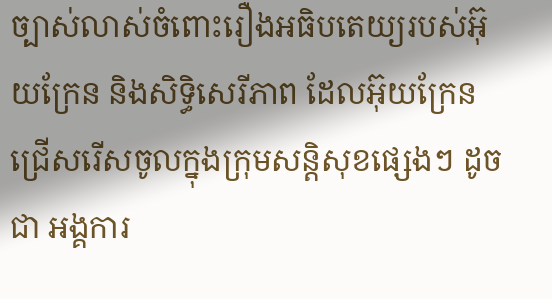ច្បាស់លាស់ចំពោះរឿងអធិបតេយ្យរបស់អ៊ុយក្រែន និងសិទ្ធិសេរីភាព ដែលអ៊ុយក្រែនជ្រើសរើសចូលក្នុងក្រុមសន្តិសុខផ្សេងៗ ដូចជា អង្គការ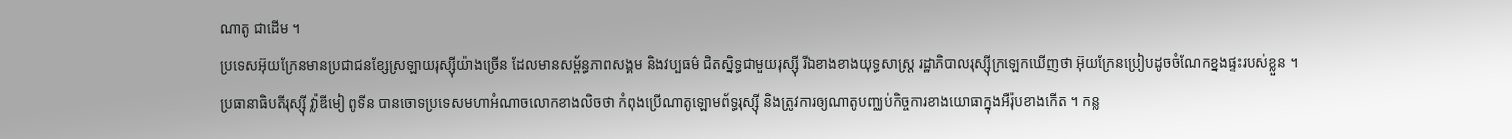ណាតូ ជាដើម ។
ប្រទេសអ៊ុយក្រែនមានប្រជាជនខ្សែស្រឡាយរុស្ស៊ីយ៉ាងច្រើន ដែលមានសម្ព័ន្ធភាពសង្គម និងវប្បធម៌ ជិតស្និទ្ធជាមួយរុស្ស៊ី រីឯខាងខាងយុទ្ធសាស្ត្រ រដ្ឋាភិបាលរុស្ស៊ីក្រឡេកឃើញថា អ៊ុយក្រែនប្រៀបដូចចំណែកខ្នងផ្ទះរបស់ខ្លួន ។
ប្រធានាធិបតីរុស្ស៊ី វ៉្លាឌីមៀ ពូទីន បានចោទប្រទេសមហាអំណាចលោកខាងលិចថា កំពុងប្រើណាតូឡោមព័ទ្ធរុស្ស៊ី និងត្រូវការឲ្យណាតូបញ្ឈប់កិច្ចការខាងយោធាក្នុងអឺរ៉ុបខាងកើត ។ កន្ល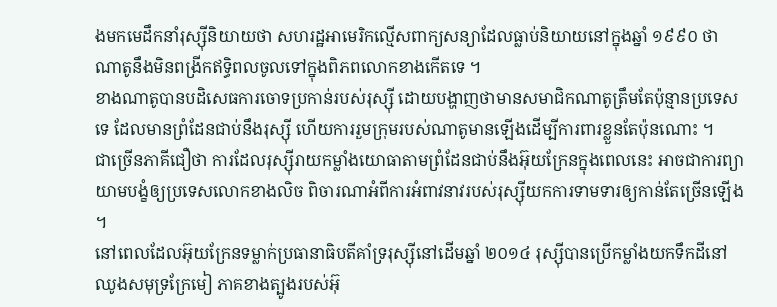ងមកមេដឹកនាំរុស្ស៊ីនិយាយថា សហរដ្ឋអាមេរិកល្មើសពាក្យសន្យាដែលធ្លាប់និយាយនៅក្នុងឆ្នាំ ១៩៩០ ថា ណាតូនឹងមិនពង្រីកឥទ្ធិពលចូលទៅក្នុងពិភពលោកខាងកើតទេ ។
ខាងណាតូបានបដិសេធការចោទប្រកាន់របស់រុស្ស៊ី ដោយបង្ហាញថាមានសមាជិកណាតូត្រឹមតែប៉ុន្មានប្រទេសទេ ដែលមានព្រំដែនជាប់នឹងរុស្ស៊ី ហើយការរួមក្រុមរបស់ណាតូមានឡើងដើម្បីការពារខ្លួនតែប៉ុនណោះ ។
ជាច្រើនភាគីជឿថា ការដែលរុស្ស៊ីរាយកម្លាំងយោធាតាមព្រំដែនជាប់នឹងអ៊ុយក្រែនក្នុងពេលនេះ អាចជាការព្យាយាមបង្ខំឲ្យប្រទេសលោកខាងលិច ពិចារណាអំពីការអំពាវនាវរបស់រុស្ស៊ីយកការទាមទារឲ្យកាន់តែច្រើនឡើង ។
នៅពេលដែលអ៊ុយក្រែនទម្លាក់ប្រធានាធិបតីគាំទ្ររុស្ស៊ីនៅដើមឆ្នាំ ២០១៤ រុស្ស៊ីបានប្រើកម្លាំងយកទឹកដីនៅឈូងសមុទ្រក្រែមៀ ភាគខាងត្បូងរបស់អ៊ុ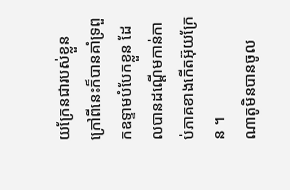យក្រែនជារបស់ខ្លួន ក្រៅពីនេះក៏បានគាំទ្រពួកឧទ្ទាមបំបែកខ្លួន ដែលបានដណ្តើមកាន់កាប់ភាគខាងកើតអ៊ុយក្រែន ។
ណាតូមិនបានចូល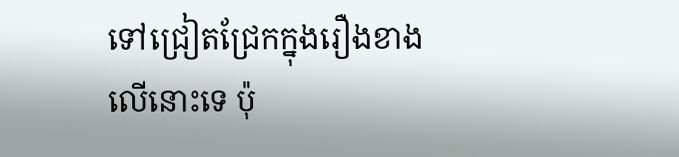ទៅជ្រៀតជ្រែកក្នុងរឿងខាងលើនោះទេ ប៉ុ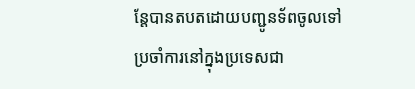ន្តែបានតបតដោយបញ្ជូនទ័ពចូលទៅប្រចាំការនៅក្នុងប្រទេសជា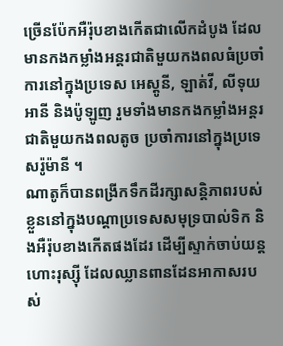ច្រើនប៉ែកអឺរ៉ុបខាងកើតជាលើកដំបូង ដែលមានកងកម្លាំងអន្តរជាតិមួយកងពលធំប្រចាំការនៅក្នុងប្រទេស អេស្តូនី, ឡាត់វី, លីទុយអានី និងប៉ូឡូញ រួមទាំងមានកងកម្លាំងអន្តរជាតិមួយកងពលតូច ប្រចាំការនៅក្នុងប្រទេសរ៉ូម៉ានី ។
ណាតូក៏បានពង្រីកទឹកដីរក្សាសន្តិភាពរបស់ខ្លួននៅក្នុងបណ្តាប្រទេសសមុទ្របាល់ទិក និងអឺរ៉ុបខាងកើតផងដែរ ដើម្បីស្ទាក់ចាប់យន្តហោះរុស្ស៊ី ដែលឈ្លានពានដែនអាកាសរបស់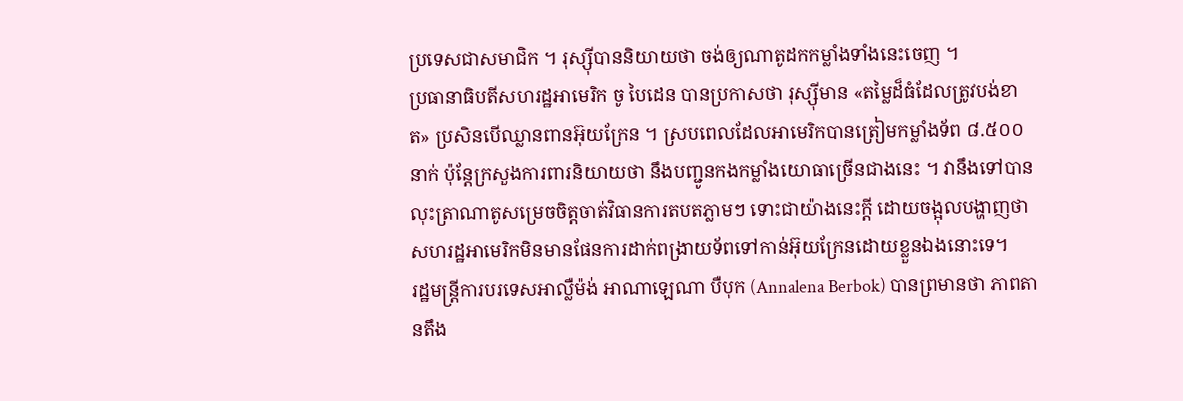ប្រទេសជាសមាជិក ។ រុស្ស៊ីបាននិយាយថា ចង់ឲ្យណាតូដកកម្លាំងទាំងនេះចេញ ។
ប្រធានាធិបតីសហរដ្ឋអាមេរិក ចូ បៃដេន បានប្រកាសថា រុស្ស៊ីមាន «តម្លៃដ៏ធំដែលត្រូវបង់ខាត» ប្រសិនបើឈ្លានពានអ៊ុយក្រែន ។ ស្របពេលដែលអាមេរិកបានត្រៀមកម្លាំងទ័ព ៨.៥០០ នាក់ ប៉ុន្តែក្រសួងការពារនិយាយថា នឹងបញ្ជូនកងកម្លាំងយោធាច្រើនជាងនេះ ។ វានឹងទៅបានលុះត្រាណាតូសម្រេចចិត្តចាត់វិធានការតបតភ្លាមៗ ទោះជាយ៉ាងនេះក្តី ដោយចង្អុលបង្ហាញថា សហរដ្ឋអាមេរិកមិនមានផែនការដាក់ពង្រាយទ័ពទៅកាន់អ៊ុយក្រែនដោយខ្លួនឯងនោះទេ។
រដ្ឋមន្ត្រីការបរទេសអាល្លឺម៉ង់ អាណាឡេណា បឺបុក (Annalena Berbok) បានព្រមានថា ភាពតានតឹង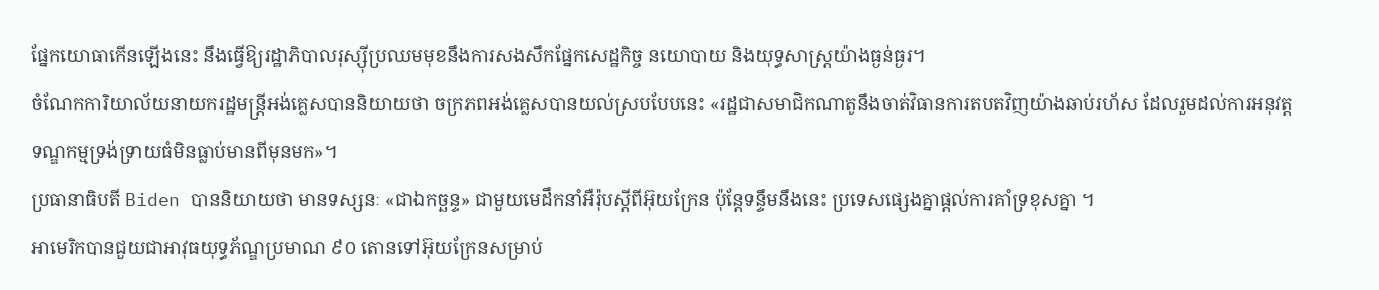ផ្នែកយោធាកើនឡើងនេះ នឹងធ្វើឱ្យរដ្ឋាភិបាលរុស្ស៊ីប្រឈមមុខនឹងការសងសឹកផ្នែកសេដ្ឋកិច្ច នយោបាយ និងយុទ្ធសាស្ត្រយ៉ាងធ្ងន់ធ្ងរ។
ចំណែកការិយាល័យនាយករដ្ឋមន្ត្រីអង់គ្លេសបាននិយាយថា ចក្រភពអង់គ្លេសបានយល់ស្របបែបនេះ «រដ្ឋជាសមាជិកណាតូនឹងចាត់វិធានការតបតវិញយ៉ាងឆាប់រហ័ស ដែលរួមដល់ការអនុវត្តទណ្ឌកម្មទ្រង់ទ្រាយធំមិនធ្លាប់មានពីមុនមក»។
ប្រធានាធិបតី Biden បាននិយាយថា មានទស្សនៈ «ជាឯកច្ឆន្ទ» ជាមួយមេដឹកនាំអឺរ៉ុបស្តីពីអ៊ុយក្រែន ប៉ុន្តែទន្ទឹមនឹងនេះ ប្រទេសផ្សេងគ្នាផ្តល់ការគាំទ្រខុសគ្នា ។
អាមេរិកបានជួយជាអាវុធយុទ្ធភ័ណ្ឌប្រមាណ ៩០ តោនទៅអ៊ុយក្រែនសម្រាប់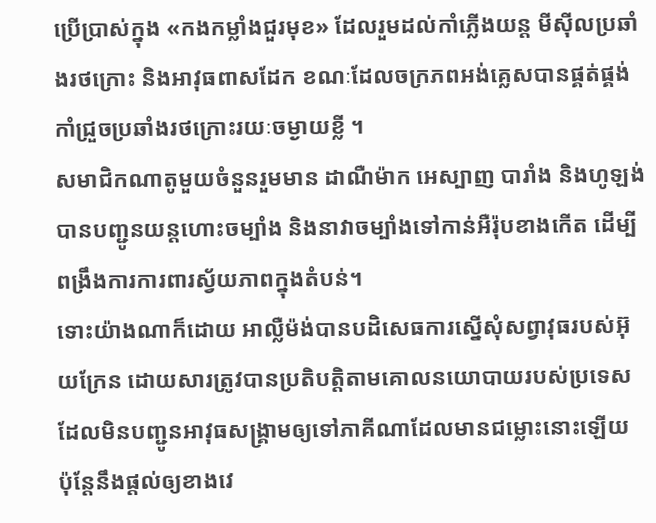ប្រើប្រាស់ក្នុង «កងកម្លាំងជួរមុខ» ដែលរួមដល់កាំភ្លើងយន្ត មីស៊ីលប្រឆាំងរថក្រោះ និងអាវុធពាសដែក ខណៈដែលចក្រភពអង់គ្លេសបានផ្គត់ផ្គង់កាំជ្រួចប្រឆាំងរថក្រោះរយៈចម្ងាយខ្លី ។
សមាជិកណាតូមួយចំនួនរួមមាន ដាណឺម៉ាក អេស្បាញ បារាំង និងហូឡង់ បានបញ្ជូនយន្តហោះចម្បាំង និងនាវាចម្បាំងទៅកាន់អឺរ៉ុបខាងកើត ដើម្បីពង្រឹងការការពារស្វ័យភាពក្នុងតំបន់។
ទោះយ៉ាងណាក៏ដោយ អាល្លឺម៉ង់បានបដិសេធការស្នើសុំសព្វាវុធរបស់អ៊ុយក្រែន ដោយសារត្រូវបានប្រតិបត្តិតាមគោលនយោបាយរបស់ប្រទេស ដែលមិនបញ្ជូនអាវុធសង្គ្រាមឲ្យទៅភាគីណាដែលមានជម្លោះនោះឡើយ ប៉ុន្តែនឹងផ្តល់ឲ្យខាងវេ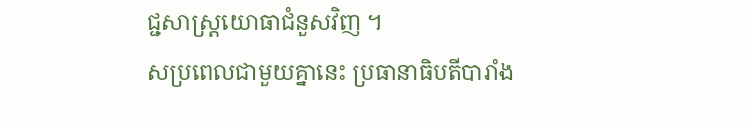ជ្ជសាស្ត្រយោធាជំនួសវិញ ។
សប្រពេលជាមួយគ្នានេះ ប្រធានាធិបតីបារាំង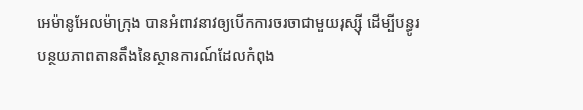អេម៉ានូអែលម៉ាក្រុង បានអំពាវនាវឲ្យបើកការចរចាជាមួយរុស្ស៊ី ដើម្បីបន្ធូរបន្ថយភាពតានតឹងនៃស្ថានការណ៍ដែលកំពុង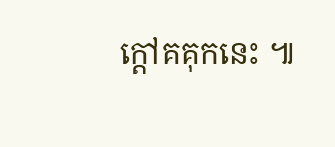ក្តៅគគុកនេះ ៕